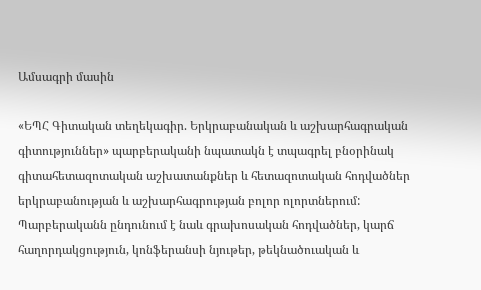Ամսագրի մասին

«ԵՊՀ Գիտական տեղեկագիր. Երկրաբանական և աշխարհագրական գիտություններ» պարբերականի նպատակն է տպագրել բնօրինակ գիտահետազոտական աշխատանքներ և հետազոտական հոդվածներ երկրաբանության և աշխարհագրության բոլոր ոլորտներում: Պարբերականն ընդունում է նաև գրախոսական հոդվածներ, կարճ հաղորդակցություն, կոնֆերանսի նյութեր, թեկնածուական և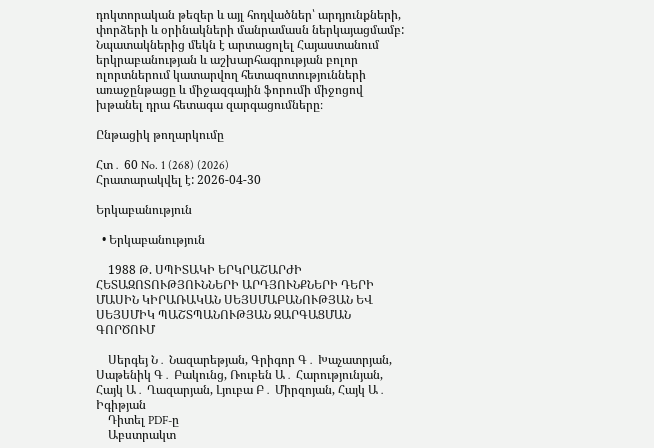դոկտորական թեզեր և այլ հոդվածներ՝ արդյունքների, փորձերի և օրինակների մանրամասն ներկայացմամբ: Նպատակներից մեկն է արտացոլել Հայաստանում երկրաբանության և աշխարհագրության բոլոր ոլորտներում կատարվող հետազոտությունների առաջընթացը և միջազգային ֆորումի միջոցով խթանել դրա հետագա զարգացումները։

Ընթացիկ թողարկումը

Հտ․ 60 No. 1 (268) (2026)
Հրատարակվել է: 2026-04-30

Երկաբանություն

  • Երկաբանություն

    1988 Թ. ՍՊԻՏԱԿԻ ԵՐԿՐԱՇԱՐԺԻ ՀԵՏԱԶՈՏՈՒԹՅՈՒՆՆԵՐԻ ԱՐԴՅՈՒՆՔՆԵՐԻ ԴԵՐԻ ՄԱՍԻՆ ԿԻՐԱՌԱԿԱՆ ՍԵՅՍՄԱԲԱՆՈՒԹՅԱՆ ԵՎ ՍԵՅՍՄԻԿ ՊԱՇՏՊԱՆՈՒԹՅԱՆ ԶԱՐԳԱՑՄԱՆ ԳՈՐԾՈՒՄ

    Սերգեյ Ն․ Նազարեթյան, Գրիգոր Գ․ Խաչատրյան, Սաթենիկ Գ․ Բակունց, Ռուբեն Ա․ Հարությունյան, Հայկ Ա․ Ղազարյան, Լյուբա Բ․ Միրզոյան, Հայկ Ա․ Իգիթյան
    Դիտել PDF-ը
    Աբստրակտ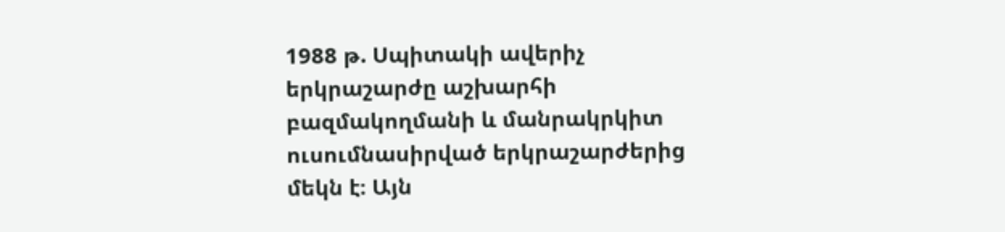1988 թ. Սպիտակի ավերիչ երկրաշարժը աշխարհի  բազմակողմանի և մանրակրկիտ ուսումնասիրված երկրաշարժերից մեկն է։ Այն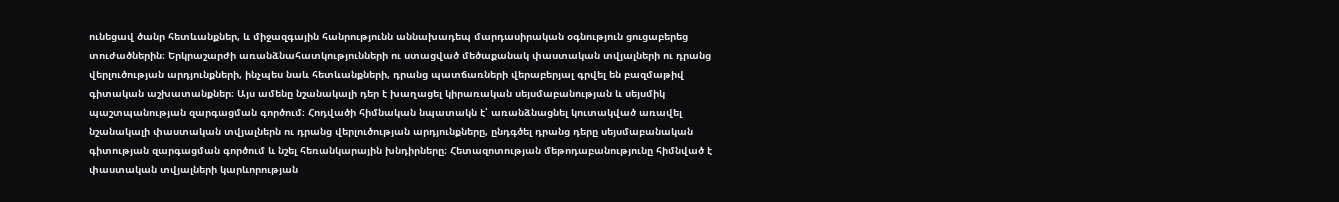ունեցավ ծանր հետևանքներ, և միջազգային հանրությունն աննախադեպ մարդասիրական օգնություն ցուցաբերեց տուժածներին։ Երկրաշարժի առանձնահատկությունների ու ստացված մեծաքանակ փաստական տվյալների ու դրանց վերլուծության արդյունքների, ինչպես նաև հետևանքների, դրանց պատճառների վերաբերյալ գրվել են բազմաթիվ գիտական աշխատանքներ։ Այս ամենը նշանակալի դեր է խաղացել կիրառական սեյսմաբանության և սեյսմիկ պաշտպանության զարգացման գործում։ Հոդվածի հիմնական նպատակն է՝ առանձնացնել կուտակված առավել նշանակալի փաստական տվյալներն ու դրանց վերլուծության արդյունքները, ընդգծել դրանց դերը սեյսմաբանական գիտության զարգացման գործում և նշել հեռանկարային խնդիրները։ Հետազոտության մեթոդաբանությունը հիմնված է փաստական տվյալների կարևորության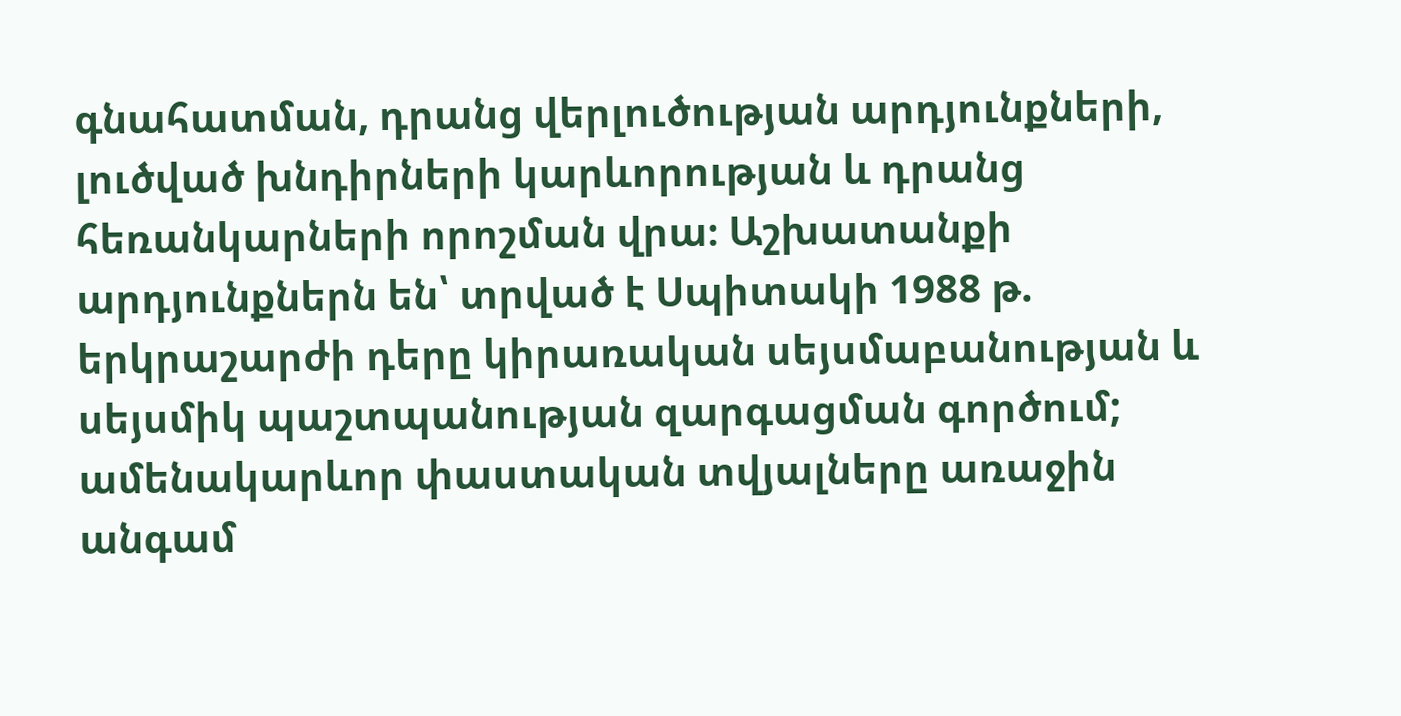գնահատման, դրանց վերլուծության արդյունքների, լուծված խնդիրների կարևորության և դրանց հեռանկարների որոշման վրա։ Աշխատանքի արդյունքներն են՝ տրված է Սպիտակի 1988 թ. երկրաշարժի դերը կիրառական սեյսմաբանության և սեյսմիկ պաշտպանության զարգացման գործում; ամենակարևոր փաստական տվյալները առաջին անգամ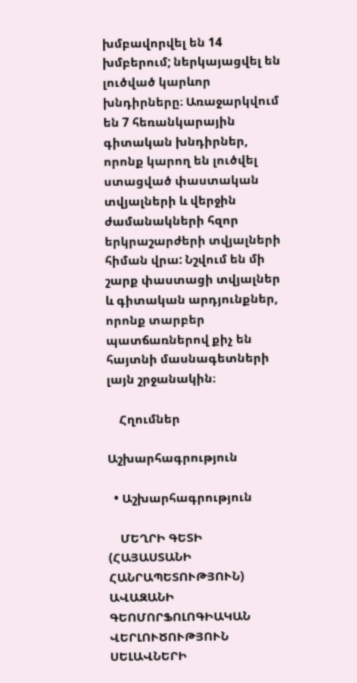խմբավորվել են 14 խմբերում; ներկայացվել են լուծված կարևոր խնդիրները։ Առաջարկվում են 7 հեռանկարային գիտական խնդիրներ, որոնք կարող են լուծվել ստացված փաստական տվյալների և վերջին ժամանակների հզոր երկրաշարժերի տվյալների հիման վրա: Նշվում են մի շարք փաստացի տվյալներ և գիտական արդյունքներ, որոնք տարբեր պատճառներով քիչ են հայտնի մասնագետների լայն շրջանակին։

    Հղումներ

Աշխարհագրություն

  • Աշխարհագրություն

    ՄԵՂՐԻ ԳԵՏԻ (ՀԱՅԱՍՏԱՆԻ ՀԱՆՐԱՊԵՏՈՒԹՅՈՒՆ) ԱՎԱԶԱՆԻ ԳԵՈՄՈՐՖՈԼՈԳԻԱԿԱՆ ՎԵՐԼՈՒԾՈՒԹՅՈՒՆ ՍԵԼԱՎՆԵՐԻ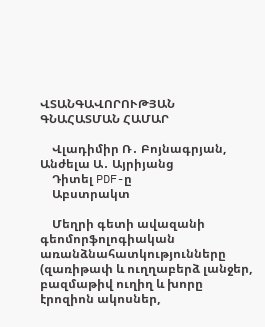ՎՏԱՆԳԱՎՈՐՈՒԹՅԱՆ ԳՆԱՀԱՏՄԱՆ ՀԱՄԱՐ

    Վլադիմիր Ռ․ Բոյնագրյան, Անժելա Ա․ Այրիյանց
    Դիտել PDF-ը
    Աբստրակտ

    Մեղրի գետի ավազանի գեոմորֆոլոգիական առանձնահատկությունները (զառիթափ և ուղղաբերձ լանջեր, բազմաթիվ ուղիղ և խորը էրոզիոն ակոսներ,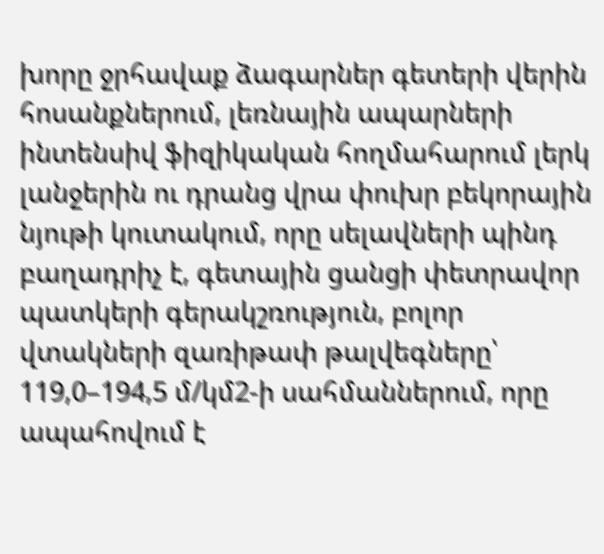խորը ջրհավաք ձագարներ գետերի վերին հոսանքներում, լեռնային ապարների ինտենսիվ ֆիզիկական հողմահարում լերկ լանջերին ու դրանց վրա փուխր բեկորային նյութի կուտակում, որը սելավների պինդ բաղադրիչ է, գետային ցանցի փետրավոր պատկերի գերակշռություն, բոլոր վտակների զառիթափ թալվեգները՝ 119,0–194,5 մ/կմ2-ի սահմաններում, որը ապահովում է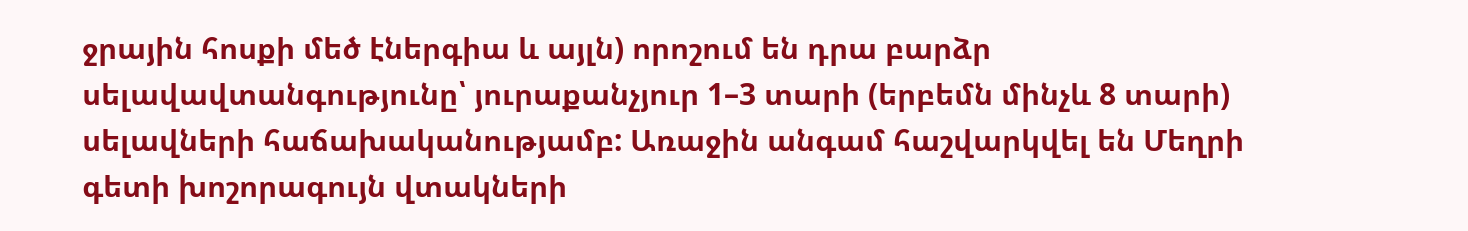ջրային հոսքի մեծ էներգիա և այլն) որոշում են դրա բարձր սելավավտանգությունը՝ յուրաքանչյուր 1–3 տարի (երբեմն մինչև 8 տարի) սելավների հաճախականությամբ: Առաջին անգամ հաշվարկվել են Մեղրի գետի խոշորագույն վտակների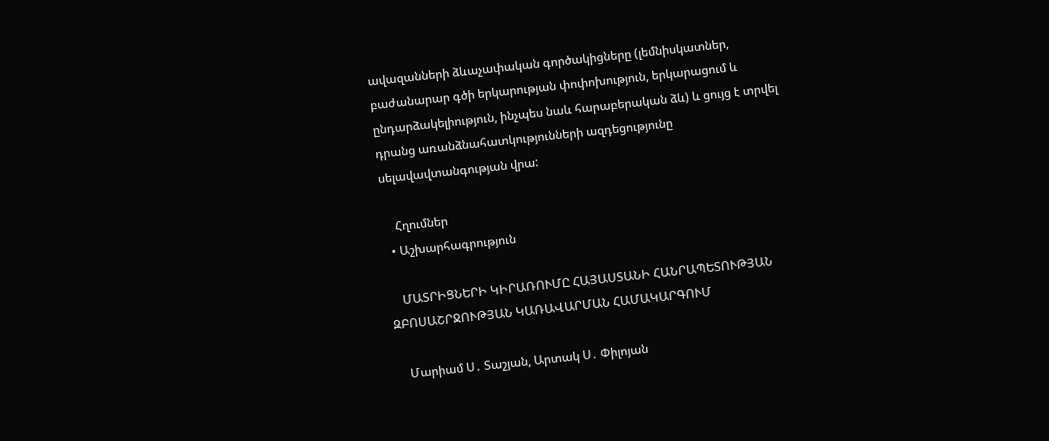ավազանների ձևաչափական գործակիցները (լեմնիսկատներ, բաժանարար գծի երկարության փոփոխություն, երկարացում և ընդարձակելիություն, ինչպես նաև հարաբերական ձև) և ցույց է տրվել դրանց առանձնահատկությունների ազդեցությունը սելավավտանգության վրա:

    Հղումներ
  • Աշխարհագրություն

    ՄԱՏՐԻՑՆԵՐԻ ԿԻՐԱՌՈՒՄԸ ՀԱՅԱՍՏԱՆԻ ՀԱՆՐԱՊԵՏՈՒԹՅԱՆ ԶԲՈՍԱՇՐՋՈՒԹՅԱՆ ԿԱՌԱՎԱՐՄԱՆ ՀԱՄԱԿԱՐԳՈՒՄ

    Մարիամ Ս․ Տաշյան, Արտակ Ս․ Փիլոյան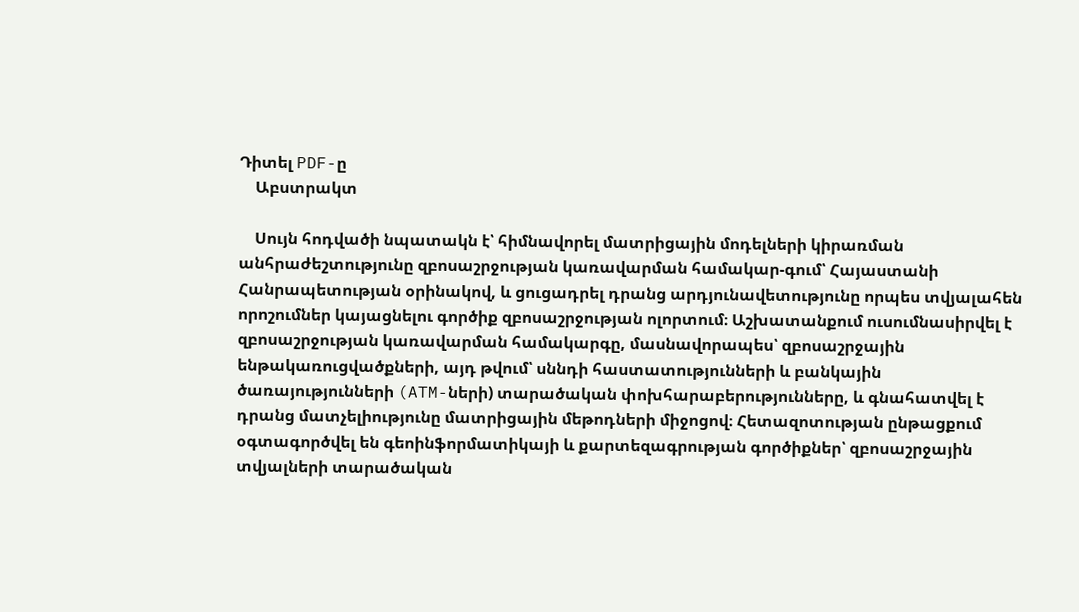Դիտել PDF-ը
    Աբստրակտ

    Սույն հոդվածի նպատակն է՝ հիմնավորել մատրիցային մոդելների կիրառման անհրաժեշտությունը զբոսաշրջության կառավարման համակար-գում՝ Հայաստանի Հանրապետության օրինակով, և ցուցադրել դրանց արդյունավետությունը որպես տվյալահեն որոշումներ կայացնելու գործիք զբոսաշրջության ոլորտում։ Աշխատանքում ուսումնասիրվել է զբոսաշրջության կառավարման համակարգը, մասնավորապես՝ զբոսաշրջային ենթակառուցվածքների, այդ թվում՝ սննդի հաստատությունների և բանկային ծառայությունների (ATM-ների) տարածական փոխհարաբերությունները, և գնահատվել է դրանց մատչելիությունը մատրիցային մեթոդների միջոցով։ Հետազոտության ընթացքում օգտագործվել են գեոինֆորմատիկայի և քարտեզագրության գործիքներ՝ զբոսաշրջային տվյալների տարածական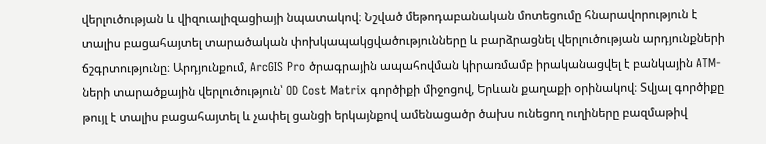վերլուծության և վիզուալիզացիայի նպատակով։ Նշված մեթոդաբանական մոտեցումը հնարավորություն է տալիս բացահայտել տարածական փոխկապակցվածությունները և բարձրացնել վերլուծության արդյունքների ճշգրտությունը։ Արդյունքում, ArcGIS Pro ծրագրային ապահովման կիրառմամբ իրականացվել է բանկային ATM-ների տարածքային վերլուծություն՝ OD Cost Matrix գործիքի միջոցով, Երևան քաղաքի օրինակով։ Տվյալ գործիքը թույլ է տալիս բացահայտել և չափել ցանցի երկայնքով ամենացածր ծախս ունեցող ուղիները բազմաթիվ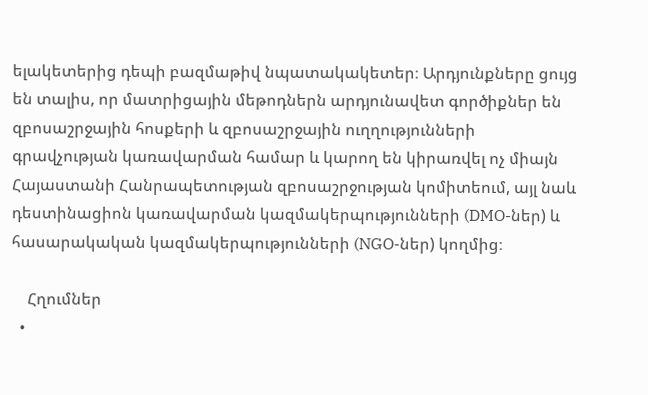ելակետերից դեպի բազմաթիվ նպատակակետեր։ Արդյունքները ցույց են տալիս, որ մատրիցային մեթոդներն արդյունավետ գործիքներ են զբոսաշրջային հոսքերի և զբոսաշրջային ուղղությունների գրավչության կառավարման համար և կարող են կիրառվել ոչ միայն Հայաստանի Հանրապետության զբոսաշրջության կոմիտեում, այլ նաև դեստինացիոն կառավարման կազմակերպությունների (DMO-ներ) և հասարակական կազմակերպությունների (NGO-ներ) կողմից։

    Հղումներ
  •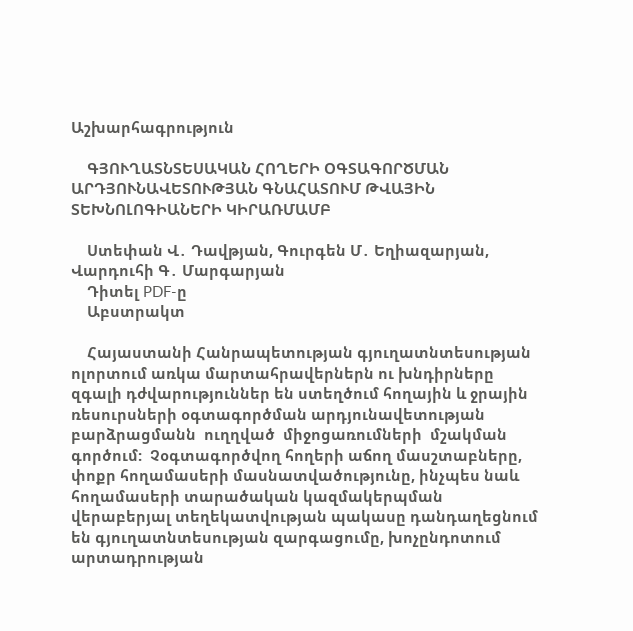Աշխարհագրություն

    ԳՅՈՒՂԱՏՆՏԵՍԱԿԱՆ ՀՈՂԵՐԻ ՕԳՏԱԳՈՐԾՄԱՆ ԱՐԴՅՈՒՆԱՎԵՏՈՒԹՅԱՆ ԳՆԱՀԱՏՈՒՄ ԹՎԱՅԻՆ ՏԵԽՆՈԼՈԳԻԱՆԵՐԻ ԿԻՐԱՌՄԱՄԲ

    Ստեփան Վ․ Դավթյան, Գուրգեն Մ․ Եղիազարյան, Վարդուհի Գ․ Մարգարյան
    Դիտել PDF-ը
    Աբստրակտ

    Հայաստանի Հանրապետության գյուղատնտեսության ոլորտում առկա մարտահրավերներն ու խնդիրները զգալի դժվարություններ են ստեղծում հողային և ջրային ռեսուրսների օգտագործման արդյունավետության բարձրացմանն  ուղղված  միջոցառումների  մշակման  գործում:  Չօգտագործվող հողերի աճող մասշտաբները, փոքր հողամասերի մասնատվածությունը, ինչպես նաև հողամասերի տարածական կազմակերպման վերաբերյալ տեղեկատվության պակասը դանդաղեցնում են գյուղատնտեսության զարգացումը, խոչընդոտում արտադրության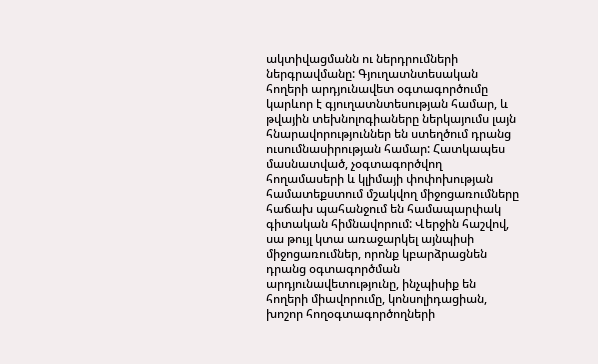ակտիվացմանն ու ներդրումների ներգրավմանը: Գյուղատնտեսական հողերի արդյունավետ օգտագործումը կարևոր է գյուղատնտեսության համար, և թվային տեխնոլոգիաները ներկայումս լայն հնարավորություններ են ստեղծում դրանց ուսումնասիրության համար: Հատկապես մասնատված, չօգտագործվող հողամասերի և կլիմայի փոփոխության համատեքստում մշակվող միջոցառումները հաճախ պահանջում են համապարփակ գիտական հիմնավորում: Վերջին հաշվով, սա թույլ կտա առաջարկել այնպիսի միջոցառումներ, որոնք կբարձրացնեն դրանց օգտագործման արդյունավետությունը, ինչպիսիք են հողերի միավորումը, կոնսոլիդացիան, խոշոր հողօգտագործողների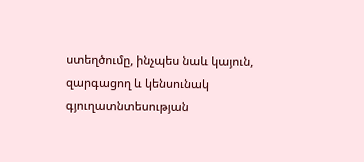ստեղծումը, ինչպես նաև կայուն, զարգացող և կենսունակ գյուղատնտեսության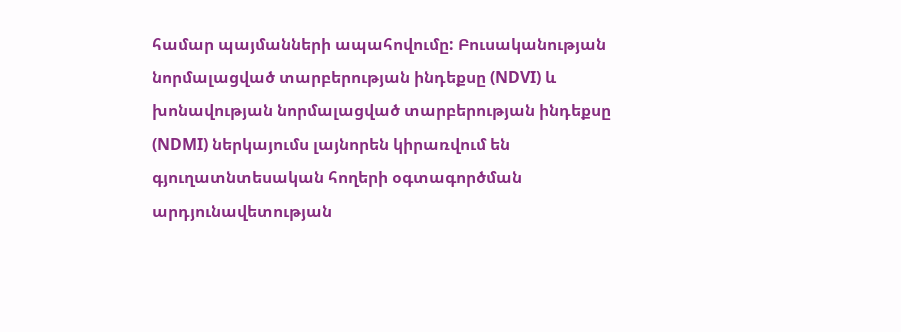համար պայմանների ապահովումը: Բուսականության նորմալացված տարբերության ինդեքսը (NDVI) և խոնավության նորմալացված տարբերության ինդեքսը (NDMI) ներկայումս լայնորեն կիրառվում են գյուղատնտեսական հողերի օգտագործման արդյունավետության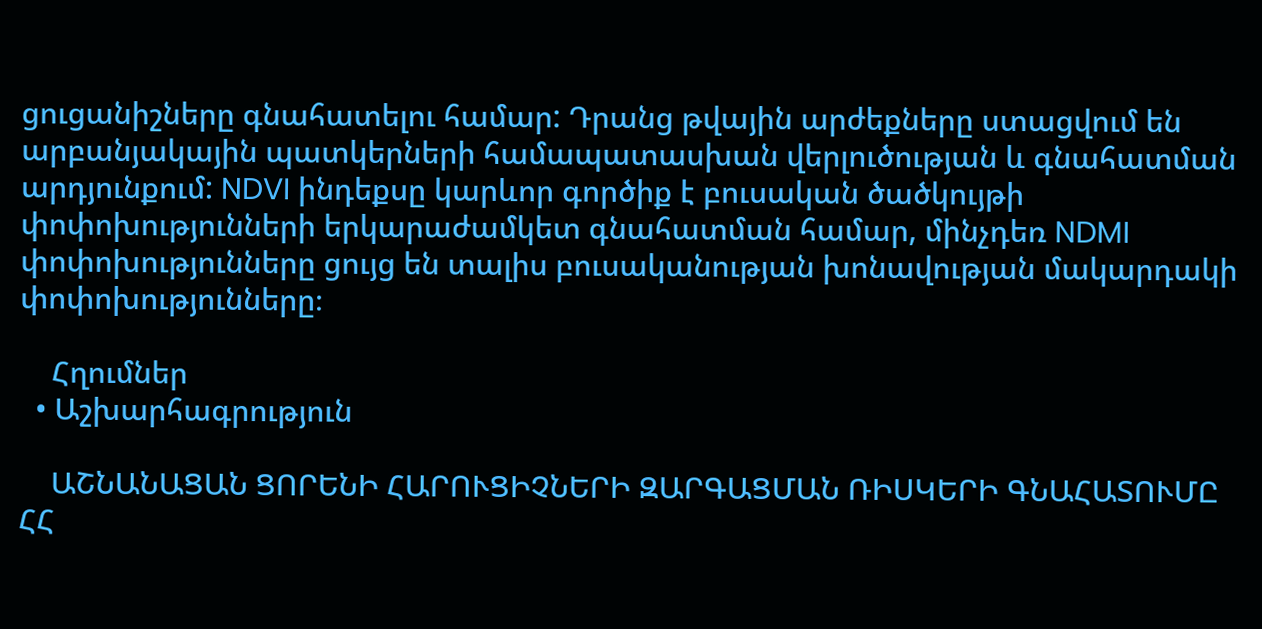ցուցանիշները գնահատելու համար: Դրանց թվային արժեքները ստացվում են արբանյակային պատկերների համապատասխան վերլուծության և գնահատման արդյունքում: NDVI ինդեքսը կարևոր գործիք է բուսական ծածկույթի փոփոխությունների երկարաժամկետ գնահատման համար, մինչդեռ NDMI փոփոխությունները ցույց են տալիս բուսականության խոնավության մակարդակի փոփոխությունները։

    Հղումներ
  • Աշխարհագրություն

    ԱՇՆԱՆԱՑԱՆ ՑՈՐԵՆԻ ՀԱՐՈՒՑԻՉՆԵՐԻ ԶԱՐԳԱՑՄԱՆ ՌԻՍԿԵՐԻ ԳՆԱՀԱՏՈՒՄԸ ՀՀ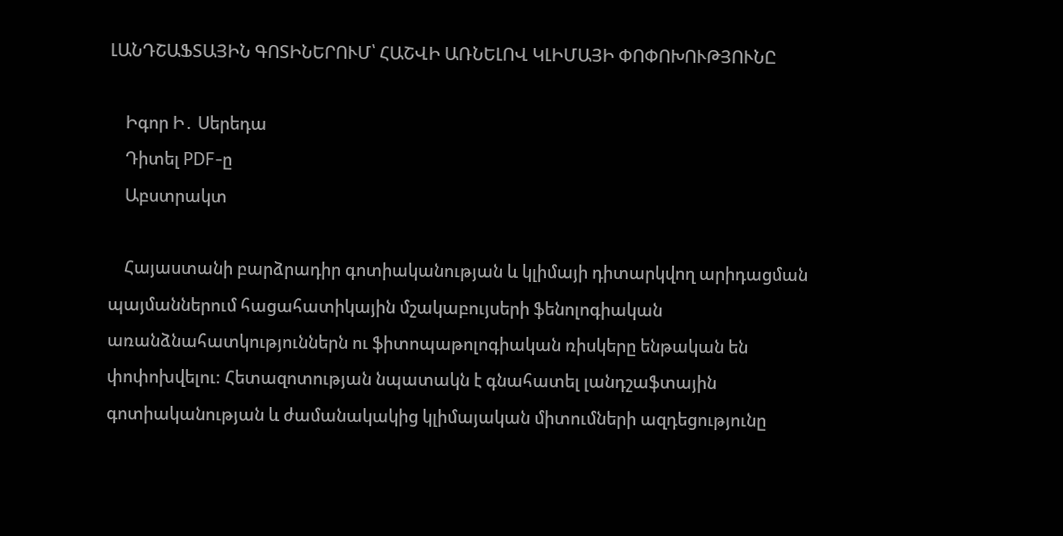ԼԱՆԴՇԱՖՏԱՅԻՆ ԳՈՏԻՆԵՐՈՒՄ՝ ՀԱՇՎԻ ԱՌՆԵԼՈՎ ԿԼԻՄԱՅԻ ՓՈՓՈԽՈՒԹՅՈՒՆԸ

    Իգոր Ի․ Սերեդա
    Դիտել PDF-ը
    Աբստրակտ

    Հայաստանի բարձրադիր գոտիականության և կլիմայի դիտարկվող արիդացման պայմաններում հացահատիկային մշակաբույսերի ֆենոլոգիական առանձնահատկություններն ու ֆիտոպաթոլոգիական ռիսկերը ենթական են փոփոխվելու: Հետազոտության նպատակն է գնահատել լանդշաֆտային գոտիականության և ժամանակակից կլիմայական միտումների ազդեցությունը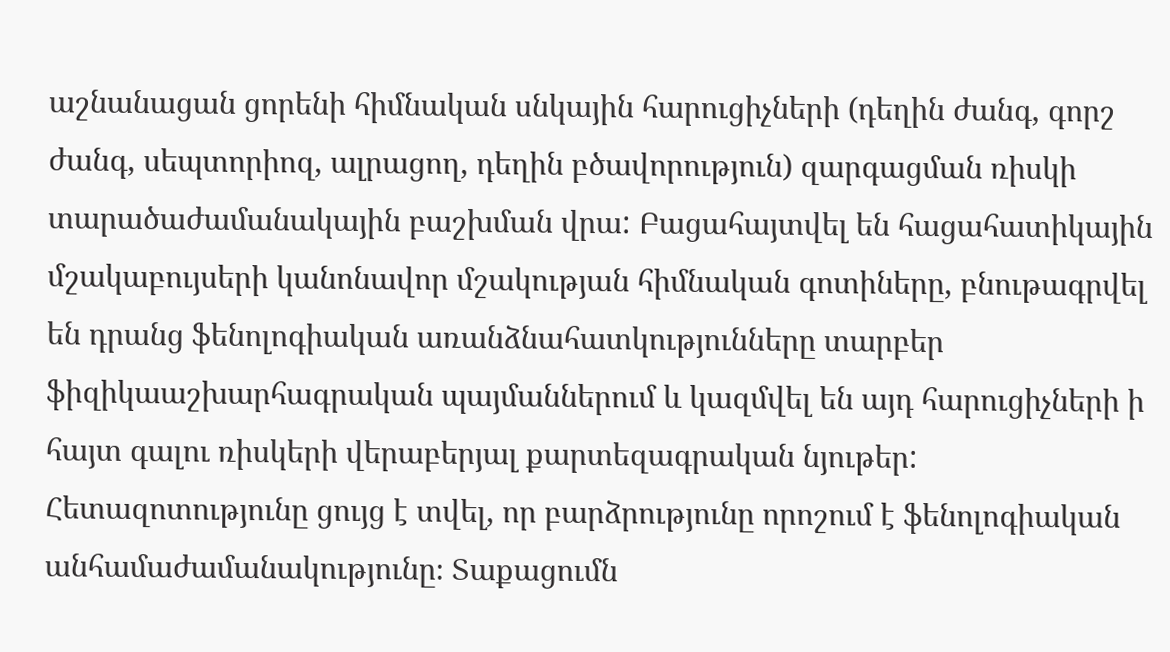աշնանացան ցորենի հիմնական սնկային հարուցիչների (դեղին ժանգ, գորշ ժանգ, սեպտորիոզ, ալրացող, դեղին բծավորություն) զարգացման ռիսկի տարածաժամանակային բաշխման վրա: Բացահայտվել են հացահատիկային մշակաբույսերի կանոնավոր մշակության հիմնական գոտիները, բնութագրվել են դրանց ֆենոլոգիական առանձնահատկությունները տարբեր ֆիզիկաաշխարհագրական պայմաններում և կազմվել են այդ հարուցիչների ի հայտ գալու ռիսկերի վերաբերյալ քարտեզագրական նյութեր: Հետազոտությունը ցույց է տվել, որ բարձրությունը որոշում է ֆենոլոգիական անհամաժամանակությունը։ Տաքացումն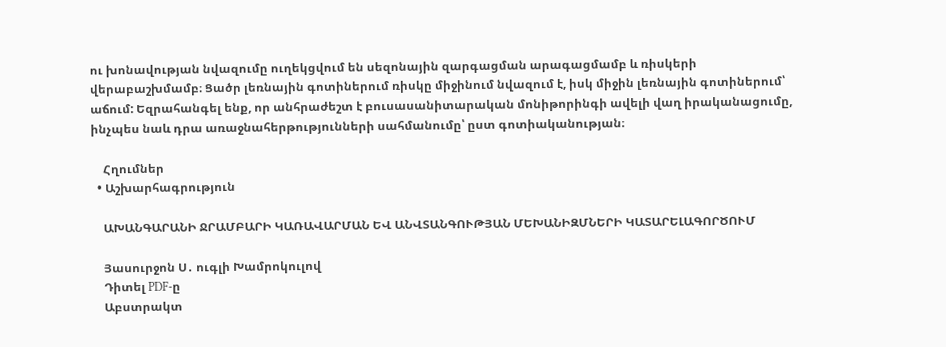ու խոնավության նվազումը ուղեկցվում են սեզոնային զարգացման արագացմամբ և ռիսկերի վերաբաշխմամբ։ Ցածր լեռնային գոտիներում ռիսկը միջինում նվազում է, իսկ միջին լեռնային գոտիներում՝ աճում: Եզրահանգել ենք, որ անհրաժեշտ է բուսասանիտարական մոնիթորինգի ավելի վաղ իրականացումը, ինչպես նաև դրա առաջնահերթությունների սահմանումը՝ ըստ գոտիականության։

    Հղումներ
  • Աշխարհագրություն

    ԱԽԱՆԳԱՐԱՆԻ ՋՐԱՄԲԱՐԻ ԿԱՌԱՎԱՐՄԱՆ ԵՎ ԱՆՎՏԱՆԳՈՒԹՅԱՆ ՄԵԽԱՆԻԶՄՆԵՐԻ ԿԱՏԱՐԵԼԱԳՈՐԾՈՒՄ

    Յասուրջոն Ս․ ուգլի Խամրոկուլով
    Դիտել PDF-ը
    Աբստրակտ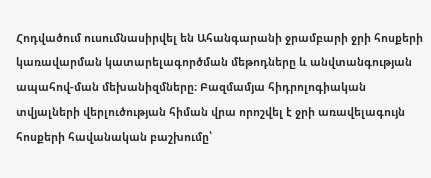Հոդվածում ուսումնասիրվել են Ահանգարանի ջրամբարի ջրի հոսքերի կառավարման կատարելագործման մեթոդները և անվտանգության ապահով-ման մեխանիզմները։ Բազմամյա հիդրոլոգիական տվյալների վերլուծության հիման վրա որոշվել է ջրի առավելագույն հոսքերի հավանական բաշխումը՝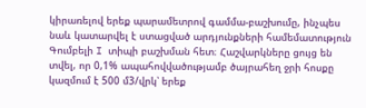կիրառելով երեք պարամետրով գամմա-բաշխումը, ինչպես նաև կատարվել է ստացված արդյունքների համեմատություն Գումբելի I տիպի բաշխման հետ։ Հաշվարկները ցույց են տվել, որ 0,1% ապահովվածությամբ ծայրահեղ ջրի հոսքը կազմում է 500 մ3/վրկ՝ երեք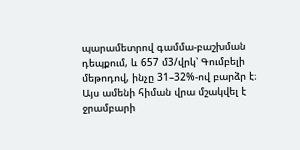պարամետրով գամմա-բաշխման դեպքում, և 657 մ3/վրկ՝ Գումբելի մեթոդով, ինչը 31–32%-ով բարձր է։ Այս ամենի հիման վրա մշակվել է ջրամբարի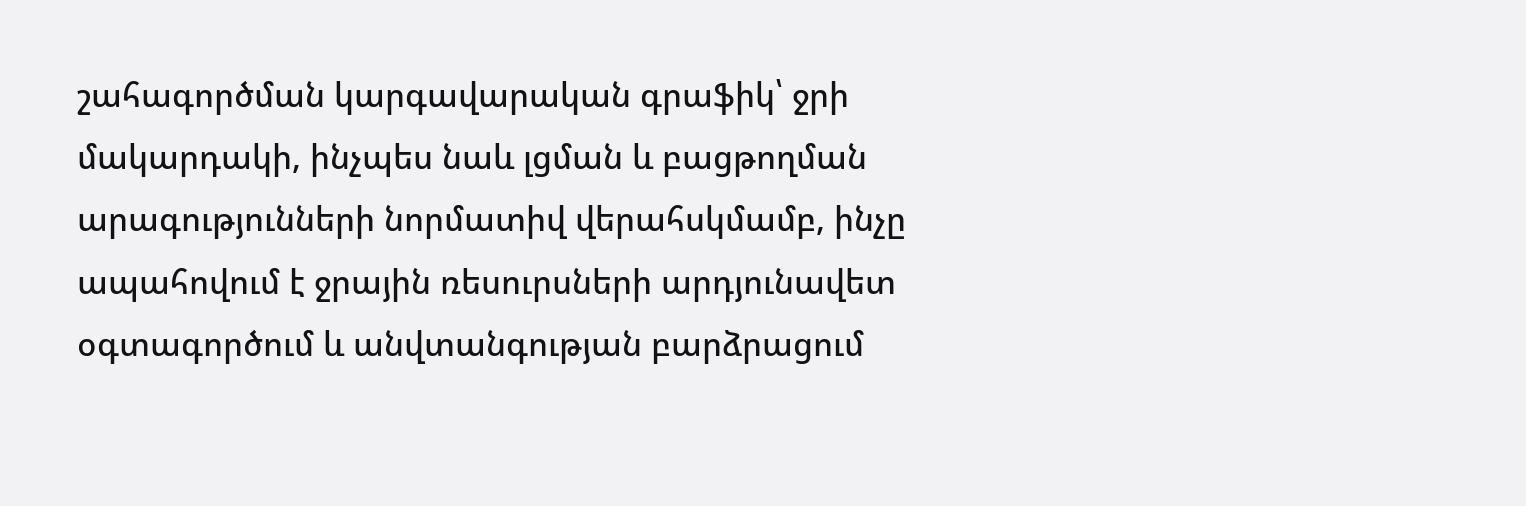շահագործման կարգավարական գրաֆիկ՝ ջրի մակարդակի, ինչպես նաև լցման և բացթողման արագությունների նորմատիվ վերահսկմամբ, ինչը ապահովում է ջրային ռեսուրսների արդյունավետ օգտագործում և անվտանգության բարձրացում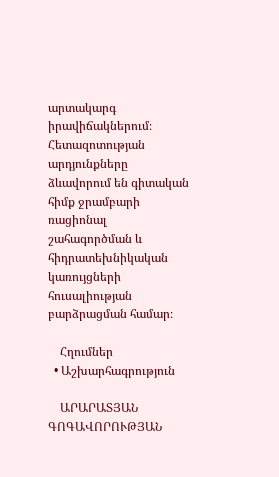արտակարգ իրավիճակներում։ Հետազոտության արդյունքները ձևավորում են գիտական հիմք ջրամբարի ռացիոնալ շահագործման և հիդրատեխնիկական կառույցների հուսալիության բարձրացման համար։

    Հղումներ
  • Աշխարհագրություն

    ԱՐԱՐԱՏՅԱՆ ԳՈԳԱՎՈՐՈՒԹՅԱՆ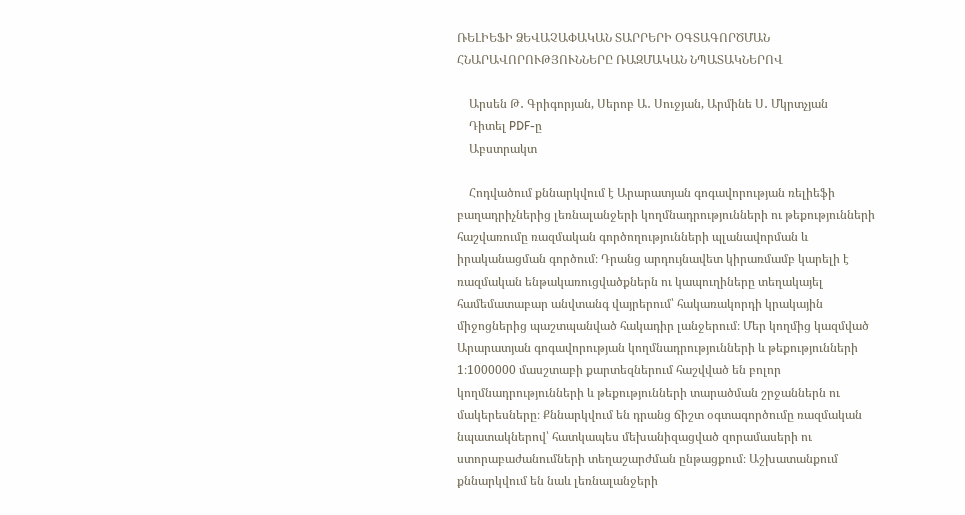ՌԵԼԻԵՖԻ ՁԵՎԱՉԱՓԱԿԱՆ ՏԱՐՐԵՐԻ ՕԳՏԱԳՈՐԾՄԱՆ ՀՆԱՐԱՎՈՐՈՒԹՅՈՒՆՆԵՐԸ ՌԱԶՄԱԿԱՆ ՆՊԱՏԱԿՆԵՐՈՎ

    Արսեն Թ․ Գրիգորյան, Սերոբ Ա․ Սուջյան, Արմինե Ս․ Մկրտչյան
    Դիտել PDF-ը
    Աբստրակտ

    Հոդվածում քննարկվում է Արարատյան գոգավորության ռելիեֆի բաղադրիչներից լեռնալանջերի կողմնադրությունների ու թեքությունների հաշվառումը ռազմական գործողությունների պլանավորման և իրականացման գործում։ Դրանց արդույնավետ կիրառմամբ կարելի է ռազմական ենթակառուցվածքներն ու կապուղիները տեղակայել համեմատաբար անվտանգ վայրերում՝ հակառակորդի կրակային միջոցներից պաշտպանված հակադիր լանջերում։ Մեր կողմից կազմված Արարատյան գոգավորության կողմնադրությունների և թեքությունների 1։1000000 մասշտաբի քարտեզներում հաշվված են բոլոր կողմնադրությունների և թեքությունների տարածման շրջաններն ու մակերեսները։ Քննարկվում են դրանց ճիշտ օգտագործումը ռազմական նպատակներով՝ հատկապես մեխանիզացված զորամասերի ու ստորաբաժանումների տեղաշարժման ընթացքում։ Աշխատանքում քննարկվում են նաև լեռնալանջերի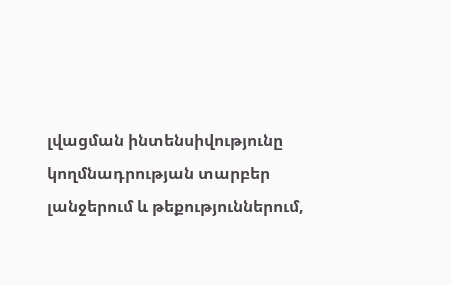լվացման ինտենսիվությունը կողմնադրության տարբեր լանջերում և թեքություններում,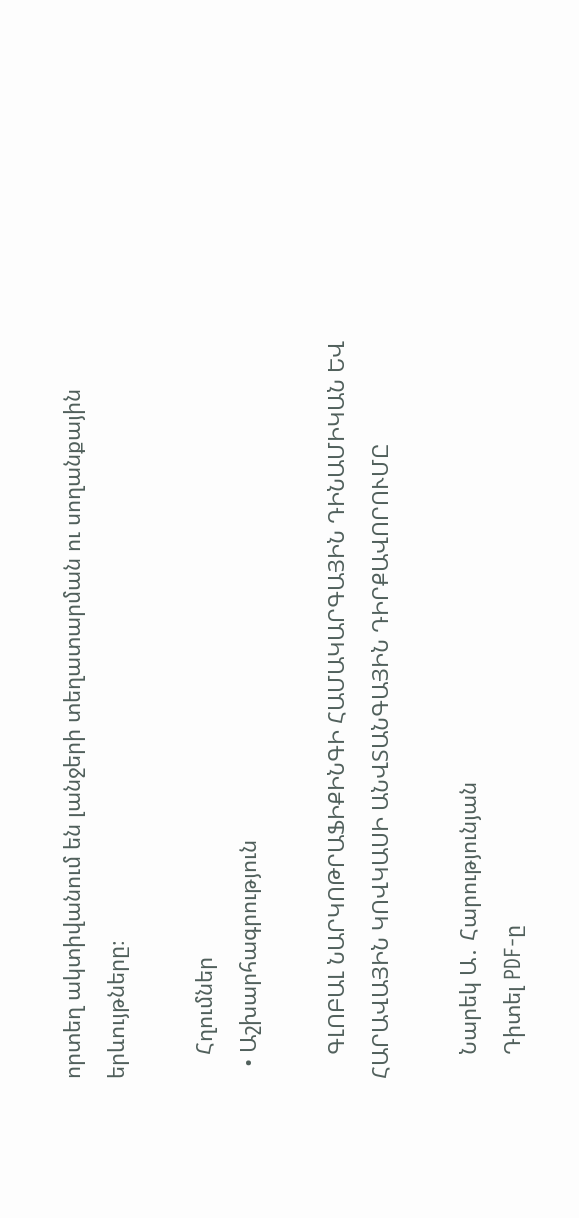որտեղ ակտիվանում են լանջերի տեղատարման ու սողանքային երևույթները։

    Հղումներ
  • Աշխարհագրություն

    ԳԼՈԲԱԼ ՆԱՐԿՈԹՐԱՖԻՔԻՆԳԻ ՀԱՄԱԿԱՐԳԱՅԻՆ ԴԻՆԱՄԻԿԱՆ ԵՎ ՀԱՐԱՎԱՅԻՆ ԿՈՎԿԱՍԻ ԱՆՎՏԱՆԳԱՅԻՆ ԴԻՐՔԱՎՈՐՈՒՄԸ

    Նարեկ Ա․ Հարությունյան
    Դիտել PDF-ը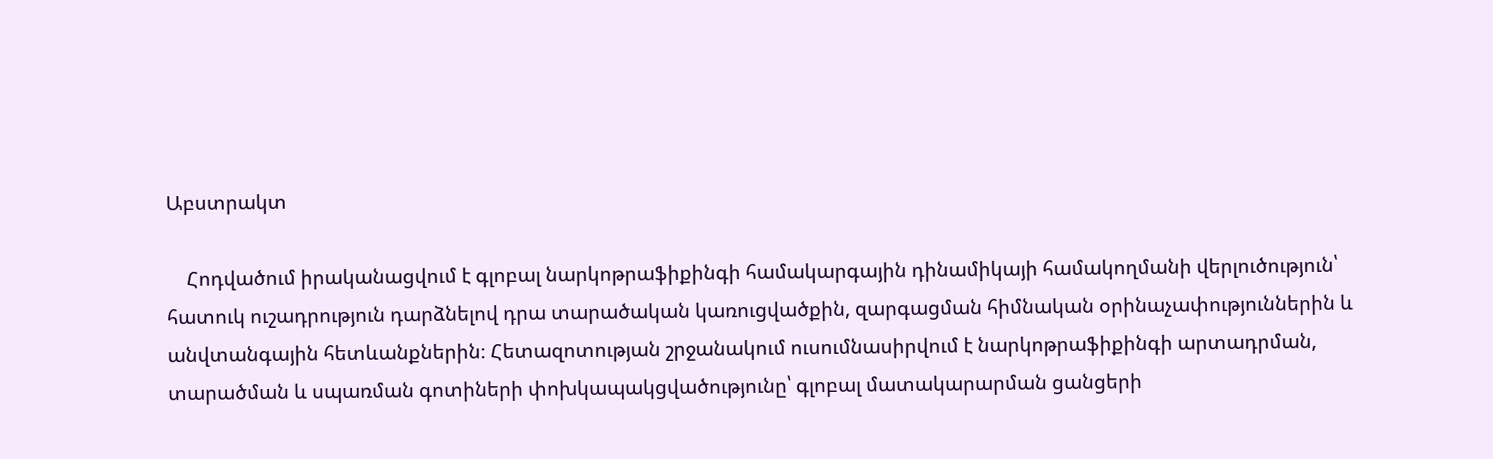Աբստրակտ

    Հոդվածում իրականացվում է գլոբալ նարկոթրաֆիքինգի համակարգային դինամիկայի համակողմանի վերլուծություն՝ հատուկ ուշադրություն դարձնելով դրա տարածական կառուցվածքին, զարգացման հիմնական օրինաչափություններին և անվտանգային հետևանքներին։ Հետազոտության շրջանակում ուսումնասիրվում է նարկոթրաֆիքինգի արտադրման, տարածման և սպառման գոտիների փոխկապակցվածությունը՝ գլոբալ մատակարարման ցանցերի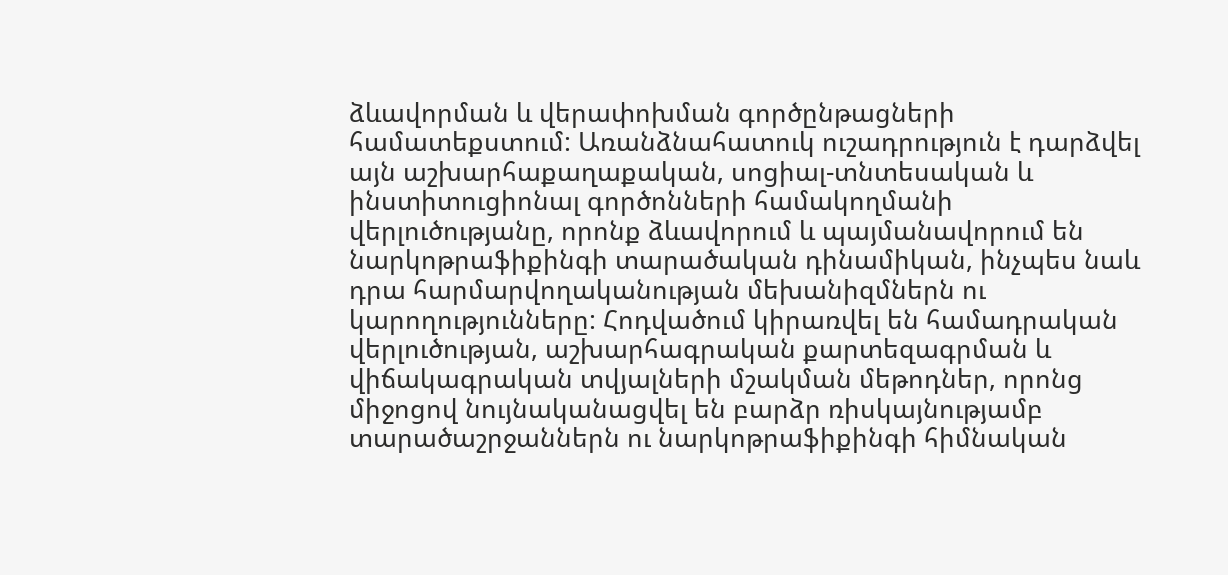ձևավորման և վերափոխման գործընթացների համատեքստում: Առանձնահատուկ ուշադրություն է դարձվել այն աշխարհաքաղաքական, սոցիալ-տնտեսական և ինստիտուցիոնալ գործոնների համակողմանի վերլուծությանը, որոնք ձևավորում և պայմանավորում են նարկոթրաֆիքինգի տարածական դինամիկան, ինչպես նաև դրա հարմարվողականության մեխանիզմներն ու կարողությունները: Հոդվածում կիրառվել են համադրական վերլուծության, աշխարհագրական քարտեզագրման և վիճակագրական տվյալների մշակման մեթոդներ, որոնց միջոցով նույնականացվել են բարձր ռիսկայնությամբ տարածաշրջաններն ու նարկոթրաֆիքինգի հիմնական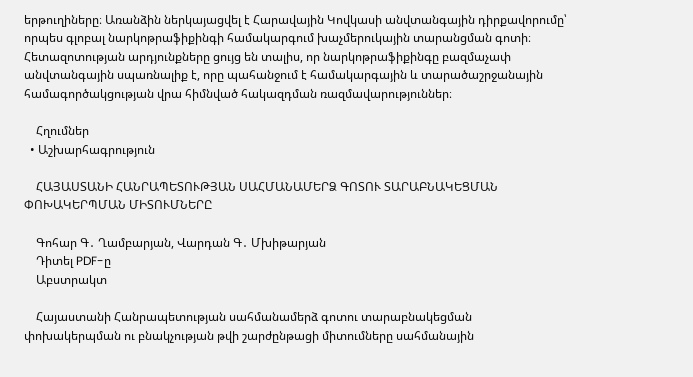երթուղիները։ Առանձին ներկայացվել է Հարավային Կովկասի անվտանգային դիրքավորումը՝ որպես գլոբալ նարկոթրաֆիքինգի համակարգում խաչմերուկային տարանցման գոտի։ Հետազոտության արդյունքները ցույց են տալիս, որ նարկոթրաֆիքինգը բազմաչափ անվտանգային սպառնալիք է, որը պահանջում է համակարգային և տարածաշրջանային համագործակցության վրա հիմնված հակազդման ռազմավարություններ։

    Հղումներ
  • Աշխարհագրություն

    ՀԱՅԱՍՏԱՆԻ ՀԱՆՐԱՊԵՏՈՒԹՅԱՆ ՍԱՀՄԱՆԱՄԵՐՁ ԳՈՏՈՒ ՏԱՐԱԲՆԱԿԵՑՄԱՆ ՓՈԽԱԿԵՐՊՄԱՆ ՄԻՏՈՒՄՆԵՐԸ

    Գոհար Գ․ Ղամբարյան, Վարդան Գ․ Մխիթարյան
    Դիտել PDF-ը
    Աբստրակտ

    Հայաստանի Հանրապետության սահմանամերձ գոտու տարաբնակեցման փոխակերպման ու բնակչության թվի շարժընթացի միտումները սահմանային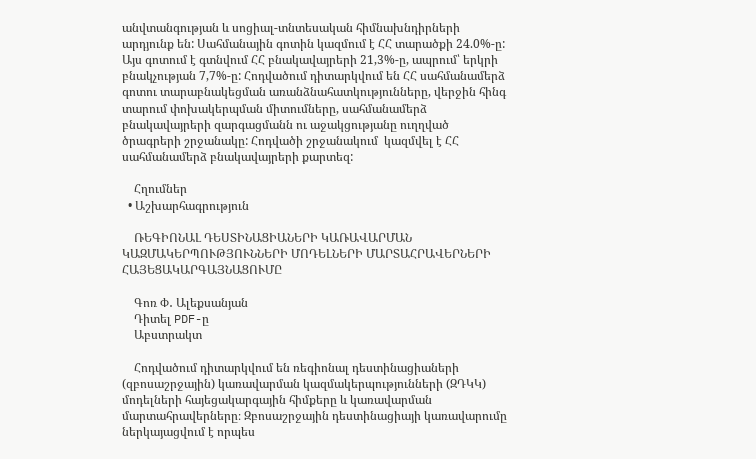անվտանգության և սոցիալ-տնտեսական հիմնախնդիրների արդյունք են: Սահմանային գոտին կազմում է ՀՀ տարածքի 24.0%-ը: Այս գոտում է գտնվում ՀՀ բնակավայրերի 21,3%-ը, ապրում՝ երկրի բնակչության 7,7%-ը: Հոդվածում դիտարկվում են ՀՀ սահմանամերձ գոտու տարաբնակեցման առանձնահատկությունները, վերջին հինգ տարում փոխակերպման միտումները, սահմանամերձ բնակավայրերի զարգացմանն ու աջակցությանը ուղղված ծրագրերի շրջանակը: Հոդվածի շրջանակում  կազմվել է ՀՀ սահմանամերձ բնակավայրերի քարտեզ:

    Հղումներ
  • Աշխարհագրություն

    ՌԵԳԻՈՆԱԼ ԴԵՍՏԻՆԱՑԻԱՆԵՐԻ ԿԱՌԱՎԱՐՄԱՆ ԿԱԶՄԱԿԵՐՊՈՒԹՅՈՒՆՆԵՐԻ ՄՈԴԵԼՆԵՐԻ ՄԱՐՏԱՀՐԱՎԵՐՆԵՐԻ ՀԱՅԵՑԱԿԱՐԳԱՅՆԱՑՈՒՄԸ

    Գոռ Փ․ Ալեքսանյան
    Դիտել PDF-ը
    Աբստրակտ

    Հոդվածում դիտարկվում են ռեգիոնալ դեստինացիաների (զբոսաշրջային) կառավարման կազմակերպությունների (ԶԴԿԿ) մոդելների հայեցակարգային հիմքերը և կառավարման մարտահրավերները։ Զբոսաշրջային դեստինացիայի կառավարումը ներկայացվում է որպես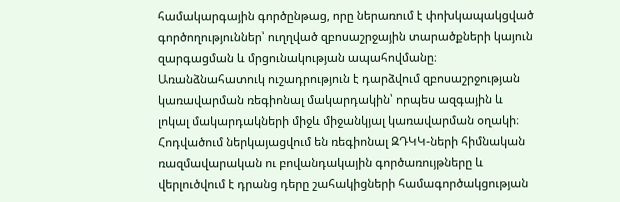համակարգային գործընթաց, որը ներառում է փոխկապակցված գործողություններ՝ ուղղված զբոսաշրջային տարածքների կայուն զարգացման և մրցունակության ապահովմանը։ Առանձնահատուկ ուշադրություն է դարձվում զբոսաշրջության կառավարման ռեգիոնալ մակարդակին՝ որպես ազգային և լոկալ մակարդակների միջև միջանկյալ կառավարման օղակի։ Հոդվածում ներկայացվում են ռեգիոնալ ԶԴԿԿ-ների հիմնական ռազմավարական ու բովանդակային գործառույթները և վերլուծվում է դրանց դերը շահակիցների համագործակցության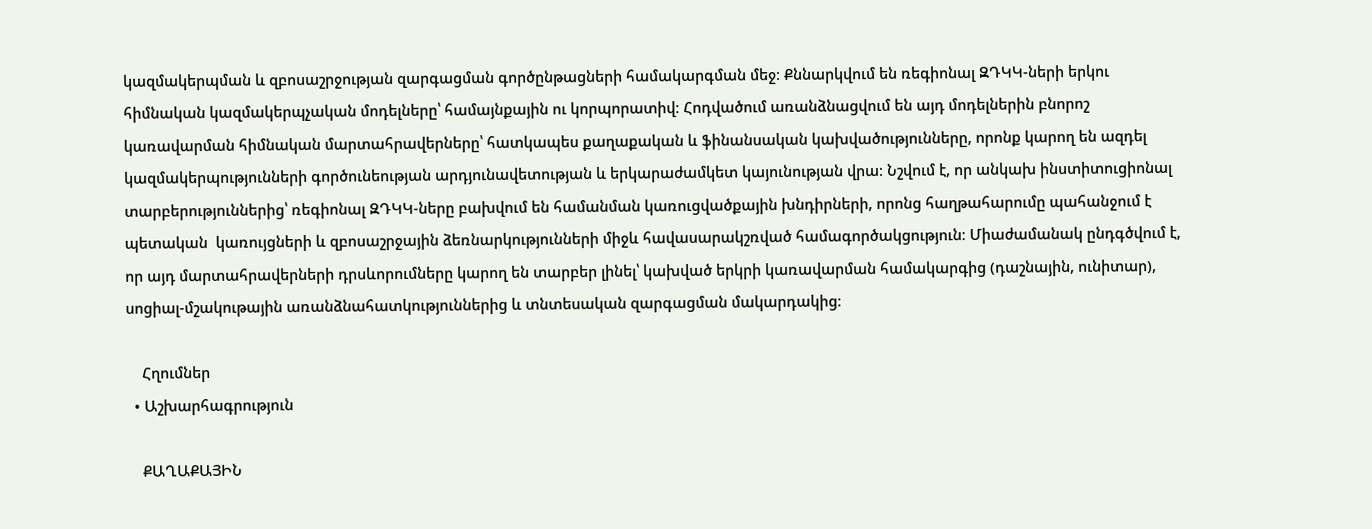կազմակերպման և զբոսաշրջության զարգացման գործընթացների համակարգման մեջ։ Քննարկվում են ռեգիոնալ ԶԴԿԿ-ների երկու հիմնական կազմակերպչական մոդելները՝ համայնքային ու կորպորատիվ։ Հոդվածում առանձնացվում են այդ մոդելներին բնորոշ կառավարման հիմնական մարտահրավերները՝ հատկապես քաղաքական և ֆինանսական կախվածությունները, որոնք կարող են ազդել կազմակերպությունների գործունեության արդյունավետության և երկարաժամկետ կայունության վրա։ Նշվում է, որ անկախ ինստիտուցիոնալ տարբերություններից՝ ռեգիոնալ ԶԴԿԿ-ները բախվում են համանման կառուցվածքային խնդիրների, որոնց հաղթահարումը պահանջում է պետական  կառույցների և զբոսաշրջային ձեռնարկությունների միջև հավասարակշռված համագործակցություն։ Միաժամանակ ընդգծվում է, որ այդ մարտահրավերների դրսևորումները կարող են տարբեր լինել՝ կախված երկրի կառավարման համակարգից (դաշնային, ունիտար), սոցիալ-մշակութային առանձնահատկություններից և տնտեսական զարգացման մակարդակից։

    Հղումներ
  • Աշխարհագրություն

    ՔԱՂԱՔԱՅԻՆ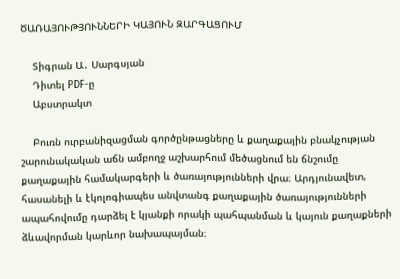ԾԱՌԱՅՈՒԹՅՈՒՆՆԵՐԻ ԿԱՅՈՒՆ ԶԱՐԳԱՑՈՒՄ

    Տիգրան Ա․ Սարգսյան
    Դիտել PDF-ը
    Աբստրակտ

    Բուռն ուրբանիզացման գործընթացները և քաղաքային բնակչության շարունակական աճն ամբողջ աշխարհում մեծացնում են ճնշումը քաղաքային համակարգերի և ծառայությունների վրա։ Արդյունավետ, հասանելի և էկոլոգիապես անվտանգ քաղաքային ծառայությունների ապահովումը դարձել է կյանքի որակի պահպանման և կայուն քաղաքների ձևավորման կարևոր նախապայման։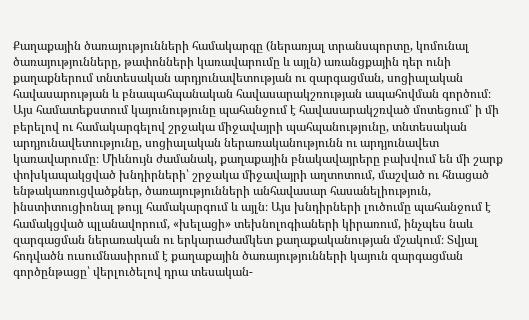Քաղաքային ծառայությունների համակարգը (ներառյալ տրանսպորտը, կոմունալ ծառայությունները, թափոնների կառավարումը և այլն) առանցքային դեր ունի քաղաքներում տնտեսական արդյունավետության ու զարգացման, սոցիալական հավասարության և բնապահպանական հավասարակշռության ապահովման գործում։ Այս համատեքստում կայունությունը պահանջում է հավասարակշռված մոտեցում՝ ի մի բերելով ու համակարգելով շրջակա միջավայրի պահպանությունը, տնտեսական արդյունավետությունը, սոցիալական ներառականությունն ու արդյունավետ կառավարումը։ Միևնույն ժամանակ, քաղաքային բնակավայրերը բախվում են մի շարք փոխկապակցված խնդիրների՝ շրջակա միջավայրի աղտոտում, մաշված ու հնացած ենթակառուցվածքներ, ծառայությունների անհավասար հասանելիություն, ինստիտուցիոնալ թույլ համակարգում և այլն։ Այս խնդիրների լուծումը պահանջում է համակցված պլանավորում, «խելացի» տեխնոլոգիաների կիրառում, ինչպես նաև զարգացման ներառական ու երկարաժամկետ քաղաքականության մշակում։ Տվյալ հոդվածն ուսումնասիրում է քաղաքային ծառայությունների կայուն զարգացման գործընթացը՝ վերլուծելով դրա տեսական-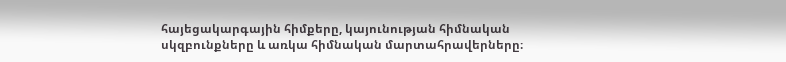հայեցակարգային հիմքերը, կայունության հիմնական սկզբունքները և առկա հիմնական մարտահրավերները։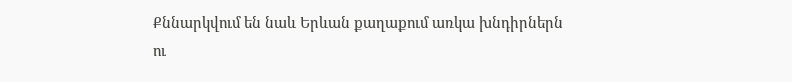Քննարկվում են նաև Երևան քաղաքում առկա խնդիրներն ու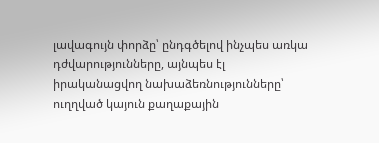լավագույն փորձը՝ ընդգծելով ինչպես առկա դժվարությունները, այնպես էլ իրականացվող նախաձեռնությունները՝ ուղղված կայուն քաղաքային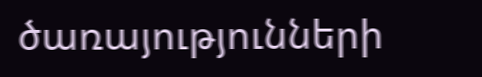ծառայությունների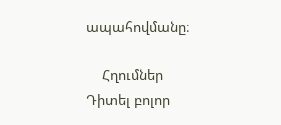ապահովմանը։

    Հղումներ
Դիտել բոլոր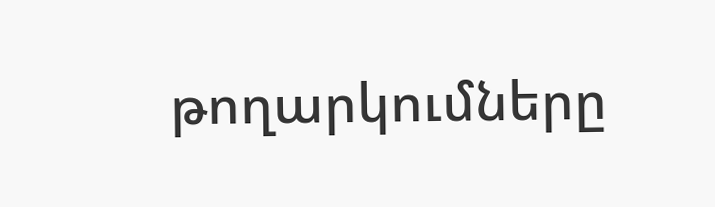թողարկումները